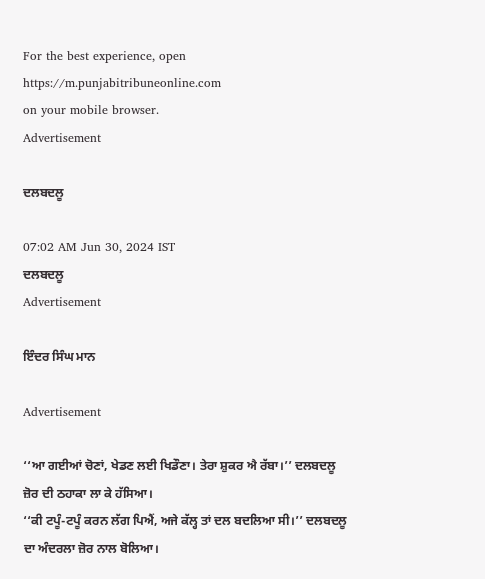For the best experience, open
https://m.punjabitribuneonline.com
on your mobile browser.
Advertisement

ਦਲਬਦਲੂ

07:02 AM Jun 30, 2024 IST
ਦਲਬਦਲੂ
Advertisement

ਇੰਦਰ ਸਿੰਘ ਮਾਨ

Advertisement

‘‘ਆ ਗਈਆਂ ਚੋਣਾਂ, ਖੇਡਣ ਲਈ ਖਿਡੌਣਾ। ਤੇਰਾ ਸ਼ੁਕਰ ਐ ਰੱਬਾ।’’ ਦਲਬਦਲੂ ਜ਼ੋਰ ਦੀ ਠਹਾਕਾ ਲਾ ਕੇ ਹੱਸਿਆ।
‘‘ਕੀ ਟਪੂੰ-ਟਪੂੰ ਕਰਨ ਲੱਗ ਪਿਐਂ, ਅਜੇ ਕੱਲ੍ਹ ਤਾਂ ਦਲ ਬਦਲਿਆ ਸੀ।’’ ਦਲਬਦਲੂ ਦਾ ਅੰਦਰਲਾ ਜ਼ੋਰ ਨਾਲ ਬੋਲਿਆ।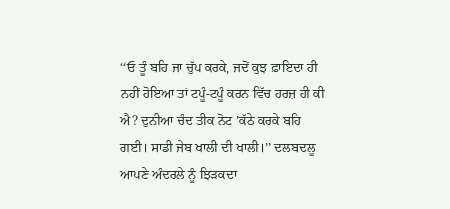‘‘ਓ ਤੂੰ ਬਹਿ ਜਾ ਚੁੱਪ ਕਰਕੇ, ਜਦੋਂ ਕੁਝ ਫ਼ਾਇਦਾ ਹੀ ਨਹੀਂ ਹੋਇਆ ਤਾਂ ਟਪੂੰ-ਟਪੂੰ ਕਰਨ ਵਿੱਚ ਹਰਜ਼ ਹੀ ਕੀ ਐ? ਦੁਨੀਆ ਚੰਦ ਤੀਕ ਨੋਟ ’ਕੱਠੇ ਕਰਕੇ ਬਹਿ ਗਈ। ਸਾਡੀ ਜੇਬ ਖਾਲੀ ਦੀ ਖਾਲੀ।’’ ਦਲਬਦਲੂ ਆਪਣੇ ਅੰਦਰਲੇ ਨੂੰ ਝਿੜਕਦਾ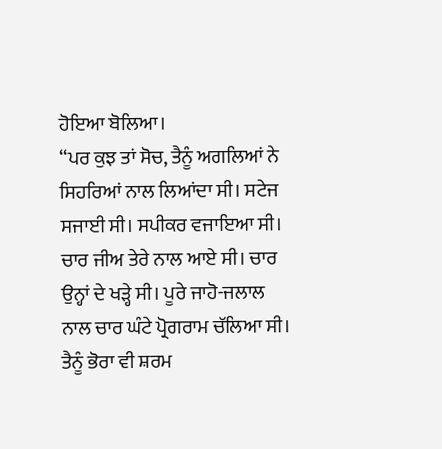ਹੋਇਆ ਬੋਲਿਆ।
‘‘ਪਰ ਕੁਝ ਤਾਂ ਸੋਚ, ਤੈਨੂੰ ਅਗਲਿਆਂ ਨੇ ਸਿਹਰਿਆਂ ਨਾਲ ਲਿਆਂਦਾ ਸੀ। ਸਟੇਜ ਸਜਾਈ ਸੀ। ਸਪੀਕਰ ਵਜਾਇਆ ਸੀ। ਚਾਰ ਜੀਅ ਤੇਰੇ ਨਾਲ ਆਏ ਸੀ। ਚਾਰ ਉਨ੍ਹਾਂ ਦੇ ਖੜ੍ਹੇ ਸੀ। ਪੂਰੇ ਜਾਹੋ-ਜਲਾਲ ਨਾਲ ਚਾਰ ਘੰਟੇ ਪ੍ਰੋਗਰਾਮ ਚੱਲਿਆ ਸੀ। ਤੈਨੂੰ ਭੋਰਾ ਵੀ ਸ਼ਰਮ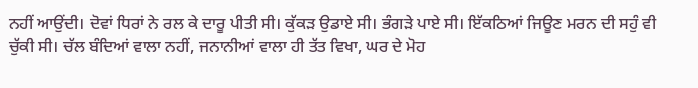ਨਹੀਂ ਆਉਂਦੀ। ਦੋਵਾਂ ਧਿਰਾਂ ਨੇ ਰਲ ਕੇ ਦਾਰੂ ਪੀਤੀ ਸੀ। ਕੁੱਕੜ ਉਡਾਏ ਸੀ। ਭੰਗੜੇ ਪਾਏ ਸੀ। ਇੱਕਠਿਆਂ ਜਿਊਣ ਮਰਨ ਦੀ ਸਹੁੰ ਵੀ ਚੁੱਕੀ ਸੀ। ਚੱਲ ਬੰਦਿਆਂ ਵਾਲਾ ਨਹੀਂ, ਜਨਾਨੀਆਂ ਵਾਲਾ ਹੀ ਤੱਤ ਵਿਖਾ, ਘਰ ਦੇ ਮੋਹ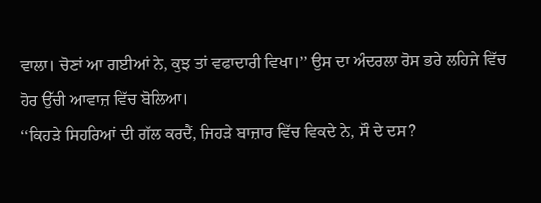ਵਾਲਾ। ਚੋਣਾਂ ਆ ਗਈਆਂ ਨੇ, ਕੁਝ ਤਾਂ ਵਫਾਦਾਰੀ ਵਿਖਾ।’’ ਉਸ ਦਾ ਅੰਦਰਲਾ ਰੋਸ ਭਰੇ ਲਹਿਜੇ ਵਿੱਚ ਹੋਰ ਉੱਚੀ ਆਵਾਜ਼ ਵਿੱਚ ਬੋਲਿਆ।
‘‘ਕਿਹੜੇ ਸਿਹਰਿਆਂ ਦੀ ਗੱਲ ਕਰਦੈਂ, ਜਿਹੜੇ ਬਾਜ਼ਾਰ ਵਿੱਚ ਵਿਕਦੇ ਨੇ, ਸੌ ਦੇ ਦਸ?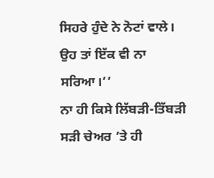ਸਿਹਰੇ ਹੁੰਦੇ ਨੇ ਨੋਟਾਂ ਵਾਲੇ। ਉਹ ਤਾਂ ਇੱਕ ਵੀ ਨਾ ਸਰਿਆ।’’
ਨਾ ਹੀ ਕਿਸੇ ਲਿੱਬੜੀ-ਤਿੱਬੜੀ ਸੜੀ ਚੇਅਰ ’ਤੇ ਹੀ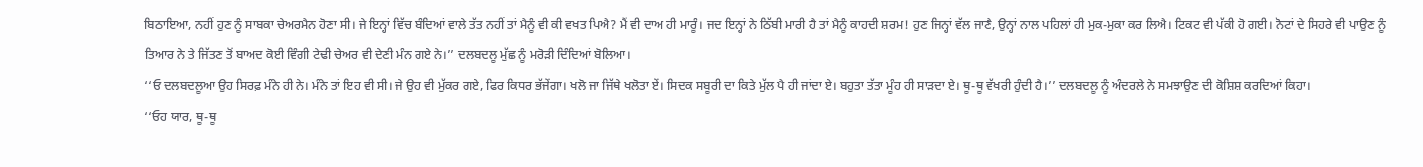ਬਿਠਾਇਆ, ਨਹੀਂ ਹੁਣ ਨੂੰ ਸਾਬਕਾ ਚੇਅਰਮੈਨ ਹੋਣਾ ਸੀ। ਜੇ ਇਨ੍ਹਾਂ ਵਿੱਚ ਬੰਦਿਆਂ ਵਾਲੇ ਤੱਤ ਨਹੀਂ ਤਾਂ ਮੈਨੂੰ ਵੀ ਕੀ ਵਖਤ ਪਿਐ? ਮੈਂ ਵੀ ਦਾਅ ਹੀ ਮਾਰੂੰ। ਜਦ ਇਨ੍ਹਾਂ ਨੇ ਠਿੱਬੀ ਮਾਰੀ ਹੈ ਤਾਂ ਮੈਨੂੰ ਕਾਹਦੀ ਸ਼ਰਮ! ਹੁਣ ਜਿਨ੍ਹਾਂ ਵੱਲ ਜਾਣੈ, ਉਨ੍ਹਾਂ ਨਾਲ ਪਹਿਲਾਂ ਹੀ ਮੁਕ-ਮੁਕਾ ਕਰ ਲਿਐ। ਟਿਕਟ ਵੀ ਪੱਕੀ ਹੋ ਗਈ। ਨੋਟਾਂ ਦੇ ਸਿਹਰੇ ਵੀ ਪਾਉਣ ਨੂੰ ਤਿਆਰ ਨੇ ਤੇ ਜਿੱਤਣ ਤੋਂ ਬਾਅਦ ਕੋਈ ਵਿੰਗੀ ਟੇਢੀ ਚੇਅਰ ਵੀ ਦੇਣੀ ਮੰਨ ਗਏ ਨੇ।’’ ਦਲਬਦਲੂ ਮੁੱਛ ਨੂੰ ਮਰੋੜੀ ਦਿੰਦਿਆਂ ਬੋਲਿਆ।
‘‘ਓ ਦਲਬਦਲੂਆ ਉਹ ਸਿਰਫ਼ ਮੰਨੇ ਹੀ ਨੇ। ਮੰਨੇ ਤਾਂ ਇਹ ਵੀ ਸੀ। ਜੇ ਉਹ ਵੀ ਮੁੱਕਰ ਗਏ, ਫਿਰ ਕਿਧਰ ਭੱਜੇਂਗਾ। ਖਲੋ ਜਾ ਜਿੱਥੇ ਖਲੋਤਾ ਏਂ। ਸਿਦਕ ਸਬੂਰੀ ਦਾ ਕਿਤੇ ਮੁੱਲ ਪੈ ਹੀ ਜਾਂਦਾ ਏ। ਬਹੁਤਾ ਤੱਤਾ ਮੂੰਹ ਹੀ ਸਾੜਦਾ ਏ। ਥੂ-ਥੂ ਵੱਖਰੀ ਹੁੰਦੀ ਹੈ।’’ ਦਲਬਦਲੂ ਨੂੰ ਅੰਦਰਲੇ ਨੇ ਸਮਝਾਉਣ ਦੀ ਕੋਸ਼ਿਸ਼ ਕਰਦਿਆਂ ਕਿਹਾ।
‘‘ਓਹ ਯਾਰ, ਥੂ-ਥੂ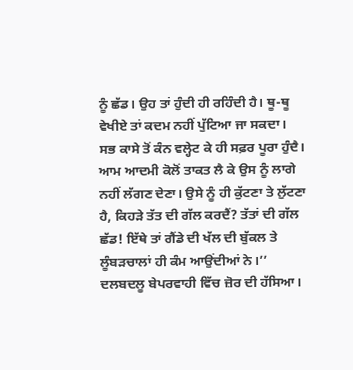ਨੂੰ ਛੱਡ। ਉਹ ਤਾਂ ਹੁੰਦੀ ਹੀ ਰਹਿੰਦੀ ਹੈ। ਥੂ-ਥੂ ਵੇਖੀਏ ਤਾਂ ਕਦਮ ਨਹੀਂ ਪੁੱਟਿਆ ਜਾ ਸਕਦਾ। ਸਭ ਕਾਸੇ ਤੋਂ ਕੰਨ ਵਲ੍ਹੇਟ ਕੇ ਹੀ ਸਫ਼ਰ ਪੂਰਾ ਹੁੰਦੈ। ਆਮ ਆਦਮੀ ਕੋਲੋਂ ਤਾਕਤ ਲੈ ਕੇ ਉਸ ਨੂੰ ਲਾਗੇ ਨਹੀਂ ਲੱਗਣ ਦੇਣਾ। ਉਸੇ ਨੂੰ ਹੀ ਕੁੱਟਣਾ ਤੇ ਲੁੱਟਣਾ ਹੈ, ਕਿਹੜੇ ਤੱਤ ਦੀ ਗੱਲ ਕਰਦੈਂ? ਤੱਤਾਂ ਦੀ ਗੱਲ ਛੱਡ! ਇੱਥੇ ਤਾਂ ਗੈਂਡੇ ਦੀ ਖੱਲ ਦੀ ਬੁੱਕਲ ਤੇ ਲੂੰਬੜਚਾਲਾਂ ਹੀ ਕੰਮ ਆਉਂਦੀਆਂ ਨੇ।’’ ਦਲਬਦਲੂ ਬੇਪਰਵਾਹੀ ਵਿੱਚ ਜ਼ੋਰ ਦੀ ਹੱਸਿਆ।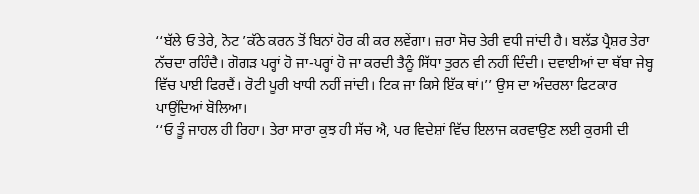‘‘ਬੱਲੇ ਓ ਤੇਰੇ, ਨੋਟ ’ਕੱਠੇ ਕਰਨ ਤੋਂ ਬਿਨਾਂ ਹੋਰ ਕੀ ਕਰ ਲਵੇਂਗਾ। ਜ਼ਰਾ ਸੋਚ ਤੇਰੀ ਵਧੀ ਜਾਂਦੀ ਹੈ। ਬਲੱਡ ਪ੍ਰੈਸ਼ਰ ਤੇਰਾ ਨੱਚਦਾ ਰਹਿੰਦੈ। ਗੋਗੜ ਪਰ੍ਹਾਂ ਹੋ ਜਾ-ਪਰ੍ਹਾਂ ਹੋ ਜਾ ਕਰਦੀ ਤੈਨੂੰ ਸਿੱਧਾ ਤੁਰਨ ਵੀ ਨਹੀਂ ਦਿੰਦੀ। ਦਵਾਈਆਂ ਦਾ ਥੱਬਾ ਜੇਬ੍ਹ ਵਿੱਚ ਪਾਈ ਫਿਰਦੈਂ। ਰੋਟੀ ਪੂਰੀ ਖਾਧੀ ਨਹੀਂ ਜਾਂਦੀ। ਟਿਕ ਜਾ ਕਿਸੇ ਇੱਕ ਥਾਂ।’’ ਉਸ ਦਾ ਅੰਦਰਲਾ ਫਿਟਕਾਰ ਪਾਉਂਦਿਆਂ ਬੋਲਿਆ।
‘‘ਓ ਤੂੰ ਜਾਹਲ ਹੀ ਰਿਹਾ। ਤੇਰਾ ਸਾਰਾ ਕੁਝ ਹੀ ਸੱਚ ਐ, ਪਰ ਵਿਦੇਸ਼ਾਂ ਵਿੱਚ ਇਲਾਜ ਕਰਵਾਉਣ ਲਈ ਕੁਰਸੀ ਦੀ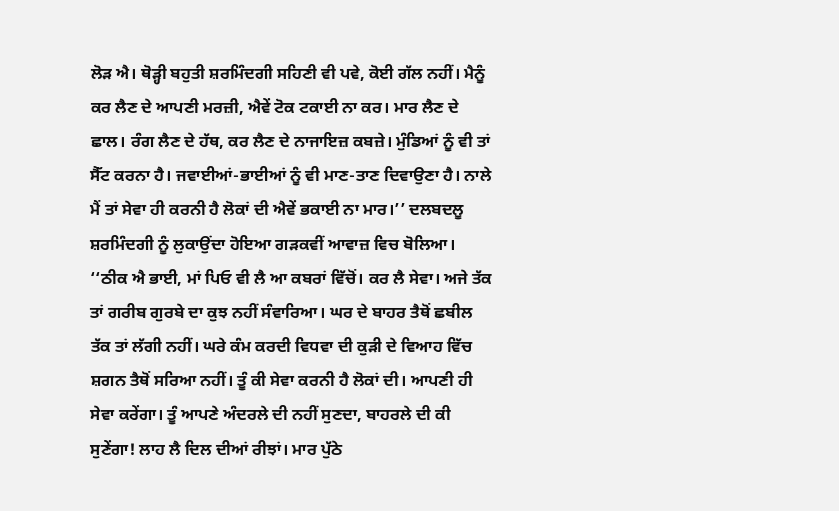ਲੋੜ ਐ। ਥੋੜ੍ਹੀ ਬਹੁਤੀ ਸ਼ਰਮਿੰਦਗੀ ਸਹਿਣੀ ਵੀ ਪਵੇ, ਕੋਈ ਗੱਲ ਨਹੀਂ। ਮੈਨੂੰ ਕਰ ਲੈਣ ਦੇ ਆਪਣੀ ਮਰਜ਼ੀ, ਐਵੇਂ ਟੋਕ ਟਕਾਈ ਨਾ ਕਰ। ਮਾਰ ਲੈਣ ਦੇ ਛਾਲ। ਰੰਗ ਲੈਣ ਦੇ ਹੱਥ, ਕਰ ਲੈਣ ਦੇ ਨਾਜਾਇਜ਼ ਕਬਜ਼ੇ। ਮੁੰਡਿਆਂ ਨੂੰ ਵੀ ਤਾਂ ਸੈੱਟ ਕਰਨਾ ਹੈ। ਜਵਾਈਆਂ-ਭਾਈਆਂ ਨੂੰ ਵੀ ਮਾਣ-ਤਾਣ ਦਿਵਾਉਣਾ ਹੈ। ਨਾਲੇ ਮੈਂ ਤਾਂ ਸੇਵਾ ਹੀ ਕਰਨੀ ਹੈ ਲੋਕਾਂ ਦੀ ਐਵੇਂ ਭਕਾਈ ਨਾ ਮਾਰ।’’ ਦਲਬਦਲੂ ਸ਼ਰਮਿੰਦਗੀ ਨੂੰ ਲੁਕਾਉਂਦਾ ਹੋਇਆ ਗੜਕਵੀਂ ਆਵਾਜ਼ ਵਿਚ ਬੋਲਿਆ।
‘‘ਠੀਕ ਐ ਭਾਈ, ਮਾਂ ਪਿਓ ਵੀ ਲੈ ਆ ਕਬਰਾਂ ਵਿੱਚੋਂ। ਕਰ ਲੈ ਸੇਵਾ। ਅਜੇ ਤੱਕ ਤਾਂ ਗਰੀਬ ਗੁਰਬੇ ਦਾ ਕੁਝ ਨਹੀਂ ਸੰਵਾਰਿਆ। ਘਰ ਦੇ ਬਾਹਰ ਤੈਥੋਂ ਛਬੀਲ ਤੱਕ ਤਾਂ ਲੱਗੀ ਨਹੀਂ। ਘਰੇ ਕੰਮ ਕਰਦੀ ਵਿਧਵਾ ਦੀ ਕੁੜੀ ਦੇ ਵਿਆਹ ਵਿੱਚ ਸ਼ਗਨ ਤੈਥੋਂ ਸਰਿਆ ਨਹੀਂ। ਤੂੰ ਕੀ ਸੇਵਾ ਕਰਨੀ ਹੈ ਲੋਕਾਂ ਦੀ। ਆਪਣੀ ਹੀ ਸੇਵਾ ਕਰੇਂਗਾ। ਤੂੰ ਆਪਣੇ ਅੰਦਰਲੇ ਦੀ ਨਹੀਂ ਸੁਣਦਾ, ਬਾਹਰਲੇ ਦੀ ਕੀ ਸੁਣੇਂਗਾ! ਲਾਹ ਲੈ ਦਿਲ ਦੀਆਂ ਰੀਝਾਂ। ਮਾਰ ਪੁੱਠੇ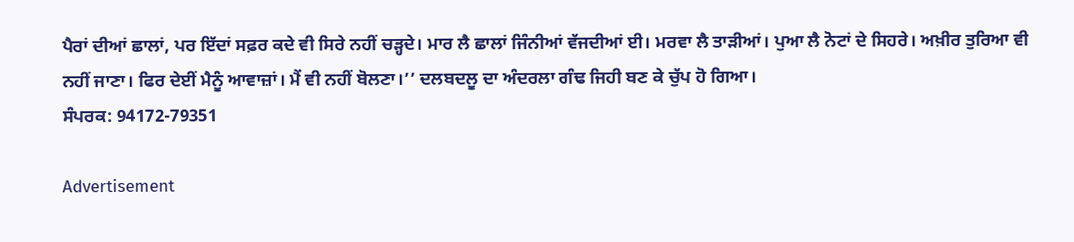ਪੈਰਾਂ ਦੀਆਂ ਛਾਲਾਂ, ਪਰ ਇੱਦਾਂ ਸਫ਼ਰ ਕਦੇ ਵੀ ਸਿਰੇ ਨਹੀਂ ਚੜ੍ਹਦੇ। ਮਾਰ ਲੈ ਛਾਲਾਂ ਜਿੰਨੀਆਂ ਵੱਜਦੀਆਂ ਈ। ਮਰਵਾ ਲੈ ਤਾੜੀਆਂ। ਪੁਆ ਲੈ ਨੋਟਾਂ ਦੇ ਸਿਹਰੇ। ਅਖ਼ੀਰ ਤੁਰਿਆ ਵੀ ਨਹੀਂ ਜਾਣਾ। ਫਿਰ ਦੇਈਂ ਮੈਨੂੰ ਆਵਾਜ਼ਾਂ। ਮੈਂ ਵੀ ਨਹੀਂ ਬੋਲਣਾ।’’ ਦਲਬਦਲੂ ਦਾ ਅੰਦਰਲਾ ਗੰਢ ਜਿਹੀ ਬਣ ਕੇ ਚੁੱਪ ਹੋ ਗਿਆ।
ਸੰਪਰਕ: 94172-79351

Advertisement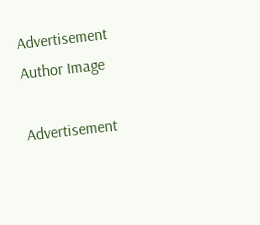Advertisement
Author Image

Advertisement